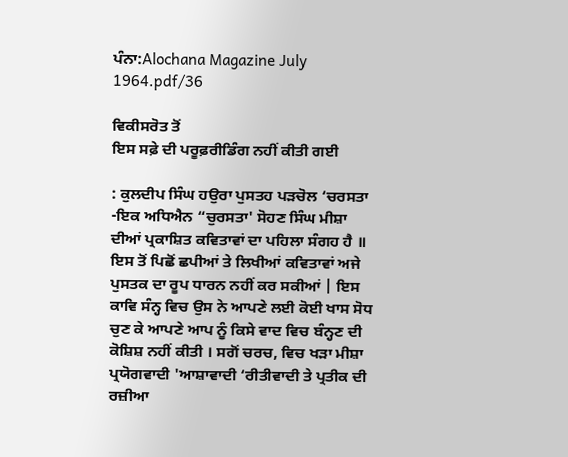ਪੰਨਾ:Alochana Magazine July 1964.pdf/36

ਵਿਕੀਸਰੋਤ ਤੋਂ
ਇਸ ਸਫ਼ੇ ਦੀ ਪਰੂਫ਼ਰੀਡਿੰਗ ਨਹੀਂ ਕੀਤੀ ਗਈ

: ਕੁਲਦੀਪ ਸਿੰਘ ਹਉਰਾ ਪੁਸਤਹ ਪੜਚੋਲ ‘ਚਰਸਤਾ -ਇਕ ਅਧਿਐਨ “ਚੁਰਸਤਾ' ਸੋਹਣ ਸਿੰਘ ਮੀਸ਼ਾ ਦੀਆਂ ਪ੍ਰਕਾਸ਼ਿਤ ਕਵਿਤਾਵਾਂ ਦਾ ਪਹਿਲਾ ਸੰਗਹ ਹੈ ॥ ਇਸ ਤੋਂ ਪਿਛੋਂ ਛਪੀਆਂ ਤੇ ਲਿਖੀਆਂ ਕਵਿਤਾਵਾਂ ਅਜੇ ਪੁਸਤਕ ਦਾ ਰੂਪ ਧਾਰਨ ਨਹੀਂ ਕਰ ਸਕੀਆਂ | ਇਸ ਕਾਵਿ ਸੰਨ੍ਹ ਵਿਚ ਉਸ ਨੇ ਆਪਣੇ ਲਈ ਕੋਈ ਖਾਸ ਸੋਧ ਚੁਣ ਕੇ ਆਪਣੇ ਆਪ ਨੂੰ ਕਿਸੇ ਵਾਦ ਵਿਚ ਬੰਨ੍ਹਣ ਦੀ ਕੋਸ਼ਿਸ਼ ਨਹੀਂ ਕੀਤੀ । ਸਗੋਂ ਚਰਚ, ਵਿਚ ਖੜਾ ਮੀਸ਼ਾ ਪ੍ਰਯੋਗਵਾਦੀ 'ਆਸ਼ਾਵਾਦੀ ‘ਰੀਤੀਵਾਦੀ ਤੇ ਪ੍ਰਤੀਕ ਦੀ ਰਜ਼ੀਆ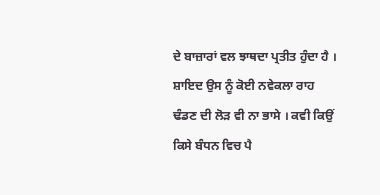ਦੇ ਬਾਜ਼ਾਰਾਂ ਵਲ ਝਾਥਦਾ ਪ੍ਰਤੀਤ ਹੁੰਦਾ ਹੈ । ਸ਼ਾਇਦ ਉਸ ਨੂੰ ਕੋਈ ਨਵੇਕਲਾ ਰਾਹ ਢੰਡਣ ਦੀ ਲੋੜ ਵੀ ਨਾ ਭਾਸੇ । ਕਵੀ ਕਿਉਂ ਕਿਸੇ ਬੰਧਨ ਵਿਚ ਪੈ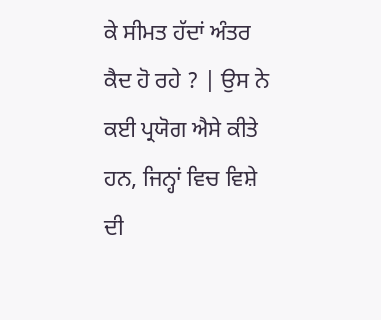ਕੇ ਸੀਮਤ ਹੱਦਾਂ ਅੰਤਰ ਕੈਦ ਹੋ ਰਹੇ ? | ਉਸ ਨੇ ਕਈ ਪ੍ਰਯੋਗ ਐਸੇ ਕੀਤੇ ਹਨ, ਜਿਨ੍ਹਾਂ ਵਿਚ ਵਿਸ਼ੇ ਦੀ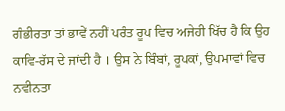ਗੰਭੀਰਤਾ ਤਾਂ ਭਾਵੇਂ ਨਹੀਂ ਪਰੰਤ ਰੂਪ ਵਿਚ ਅਜੇਹੀ ਖਿੱਚ ਹੈ ਕਿ ਉਹ ਕਾਵਿ-ਰੱਸ ਦੇ ਜਾਂਦੀ ਹੈ । ਉਸ ਨੇ ਬਿੰਬਾਂ, ਰੂਪਕਾਂ, ਉਪਮਾਵਾਂ ਵਿਚ ਨਵੀਨਤਾ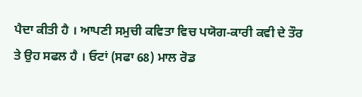ਪੈਦਾ ਕੀਤੀ ਹੈ । ਆਪਣੀ ਸਮੁਚੀ ਕਵਿਤਾ ਵਿਚ ਪਯੋਗ-ਕਾਰੀ ਕਵੀ ਦੇ ਤੌਰ ਤੇ ਉਹ ਸਫਲ ਹੈ । ਓਟਾਂ (ਸਫਾ 68) ਮਾਲ ਰੋਡ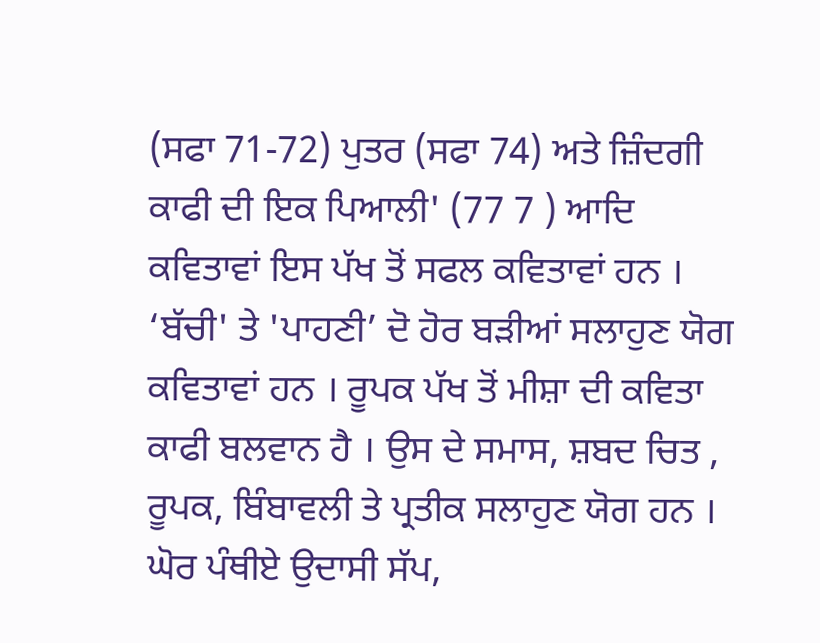(ਸਫਾ 71-72) ਪੁਤਰ (ਸਫਾ 74) ਅਤੇ ਜ਼ਿੰਦਗੀ ਕਾਫੀ ਦੀ ਇਕ ਪਿਆਲੀ' (77 7 ) ਆਦਿ ਕਵਿਤਾਵਾਂ ਇਸ ਪੱਖ ਤੋਂ ਸਫਲ ਕਵਿਤਾਵਾਂ ਹਨ । ‘ਬੱਚੀ' ਤੇ 'ਪਾਹਣੀ’ ਦੋ ਹੋਰ ਬੜੀਆਂ ਸਲਾਹੁਣ ਯੋਗ ਕਵਿਤਾਵਾਂ ਹਨ । ਰੂਪਕ ਪੱਖ ਤੋਂ ਮੀਸ਼ਾ ਦੀ ਕਵਿਤਾ ਕਾਫੀ ਬਲਵਾਨ ਹੈ । ਉਸ ਦੇ ਸਮਾਸ, ਸ਼ਬਦ ਚਿਤ , ਰੂਪਕ, ਬਿੰਬਾਵਲੀ ਤੇ ਪ੍ਰਤੀਕ ਸਲਾਹੁਣ ਯੋਗ ਹਨ । ਘੋਰ ਪੰਥੀਏ ਉਦਾਸੀ ਸੱਪ,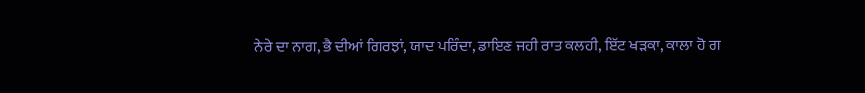ਨੇਰੇ ਦਾ ਨਾਗ, ਭੈ ਦੀਆਂ ਗਿਰਝਾਂ, ਯਾਦ ਪਰਿੰਦਾ, ਡਾਇਣ ਜਹੀ ਰਾਤ ਕਲਹੀ, ਇੱਟ ਖੜਕਾ, ਕਾਲਾ ਹੋ ਗ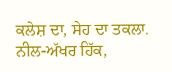ਕਲੇਸ਼ ਦਾ, ਸੇਹ ਦਾ ਤਕਲਾ. ਨੀਲ-ਅੱਖਰ ਹਿੱਕ,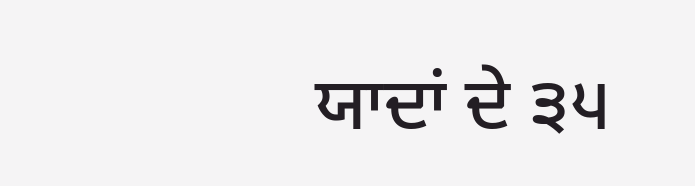ਯਾਦਾਂ ਦੇ ੩੫